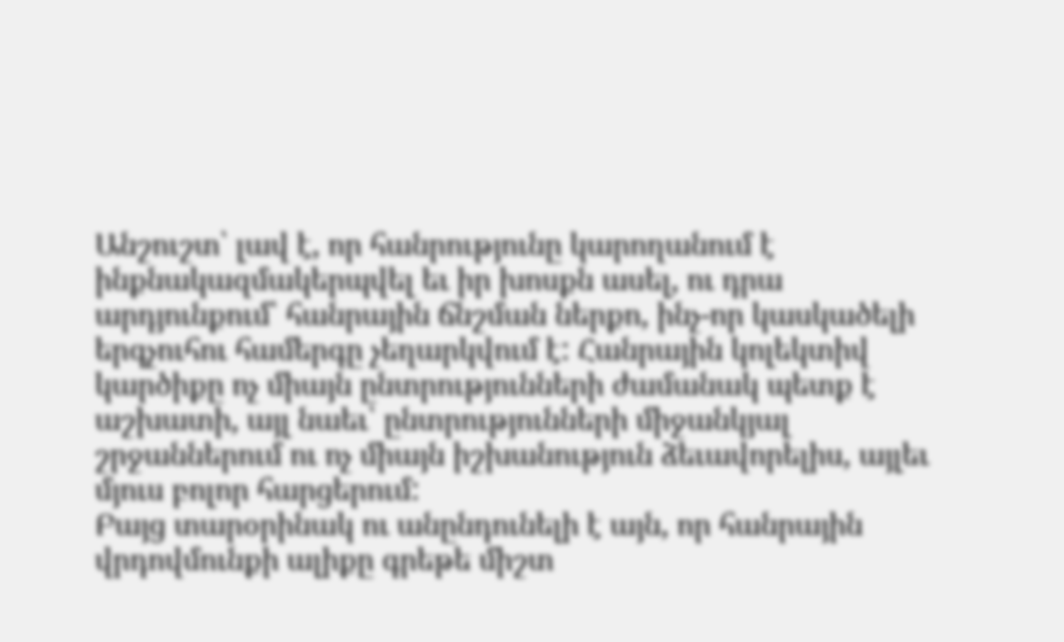Անշուշտ՝ լավ է, որ հանրությունը կարողանում է ինքնակազմակերպվել եւ իր խոսքն ասել, ու դրա արդյունքում՝ հանրային ճնշման ներքո, ինչ-որ կասկածելի երգչուհու համերգը չեղարկվում է: Հանրային կոլեկտիվ կարծիքը ոչ միայն ընտրությունների ժամանակ պետք է աշխատի, այլ նաեւ՝ ընտրությունների միջանկյալ շրջաններում ու ոչ միայն իշխանություն ձեւավորելիս, այլեւ մյուս բոլոր հարցերում:
Բայց տարօրինակ ու անընդունելի է այն, որ հանրային վրդովմունքի ալիքը գրեթե միշտ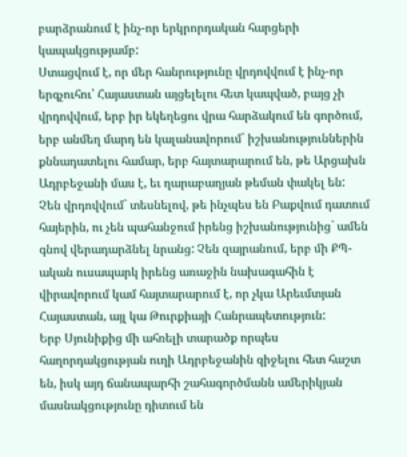բարձրանում է ինչ-որ երկրորդական հարցերի կապակցությամբ:
Ստացվում է, որ մեր հանրությունը վրդովվում է ինչ-որ երգչուհու՝ Հայաստան այցելելու հետ կապված, բայց չի վրդովվում, երբ իր եկեղեցու վրա հարձակում են գործում, երբ անմեղ մարդ են կալանավորում` իշխանություններին քննադատելու համար, երբ հայտարարում են, թե Արցախն Ադրբեջանի մաս է, եւ ղարաբաղյան թեման փակել են:
Չեն վրդովվում` տեսնելով, թե ինչպես են Բաքվում դատում հայերին, ու չեն պահանջում իրենց իշխանությունից` ամեն գնով վերադարձնել նրանց: Չեն զայրանում, երբ մի ՔՊ-ական ուսապարկ իրենց առաջին նախագահին է վիրավորում կամ հայտարարում է, որ չկա Արեւմտյան Հայաստան, այլ կա Թուրքիայի Հանրապետություն:
Երբ Սյունիքից մի ահռելի տարածք որպես հաղորդակցության ուղի Ադրբեջանին զիջելու հետ հաշտ են, իսկ այդ ճանապարհի շահագործմանն ամերիկյան մասնակցությունը դիտում են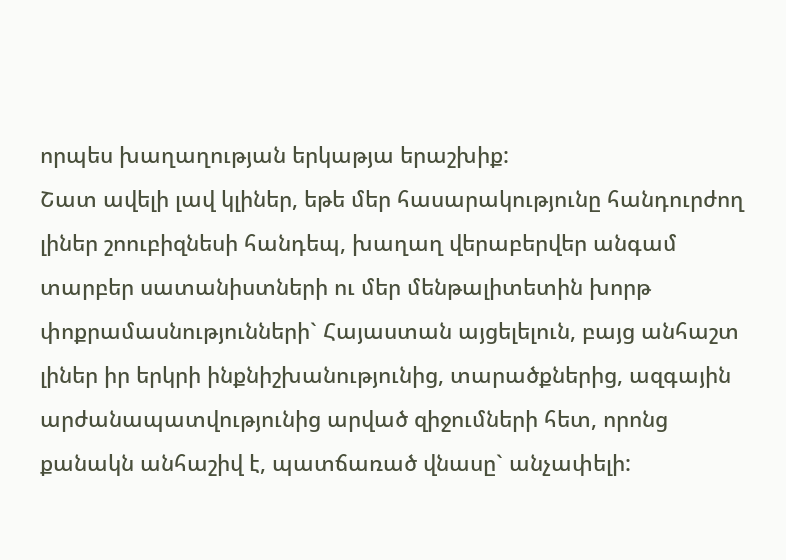որպես խաղաղության երկաթյա երաշխիք:
Շատ ավելի լավ կլիներ, եթե մեր հասարակությունը հանդուրժող լիներ շոուբիզնեսի հանդեպ, խաղաղ վերաբերվեր անգամ տարբեր սատանիստների ու մեր մենթալիտետին խորթ փոքրամասնությունների` Հայաստան այցելելուն, բայց անհաշտ լիներ իր երկրի ինքնիշխանությունից, տարածքներից, ազգային արժանապատվությունից արված զիջումների հետ, որոնց քանակն անհաշիվ է, պատճառած վնասը` անչափելի: